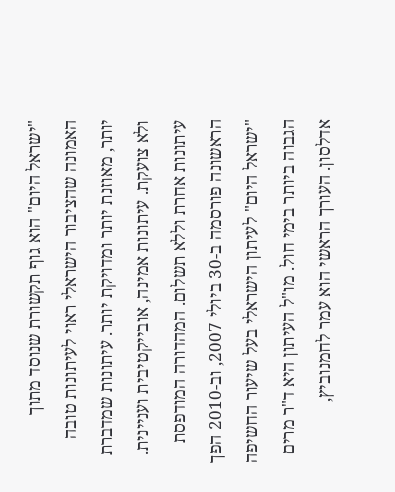"ישראל היום" הוא גוף תקשורת שנוסד מתוך האמונה שהציבור הישראלי ראוי לעיתונות טובה יותר, מאוזנת יותר ומדויקת יותר. עיתונות שמדברת ולא צועקת. עיתונות אמינה, אובייקטיבית ועניינית. עיתונות אחרת וללא תשלום. המהדורה המודפסת הראשונה פורסמה ב-30 ביולי 2007, וב-2010 הפך "ישראל היום" לעיתון הישראלי בעל שיעור החשיפה הגבוה ביותר בימי חול. מו"ל העיתון היא ד"ר מרים אדלסון. העורך הראשי הוא עמר לחמנוביץ,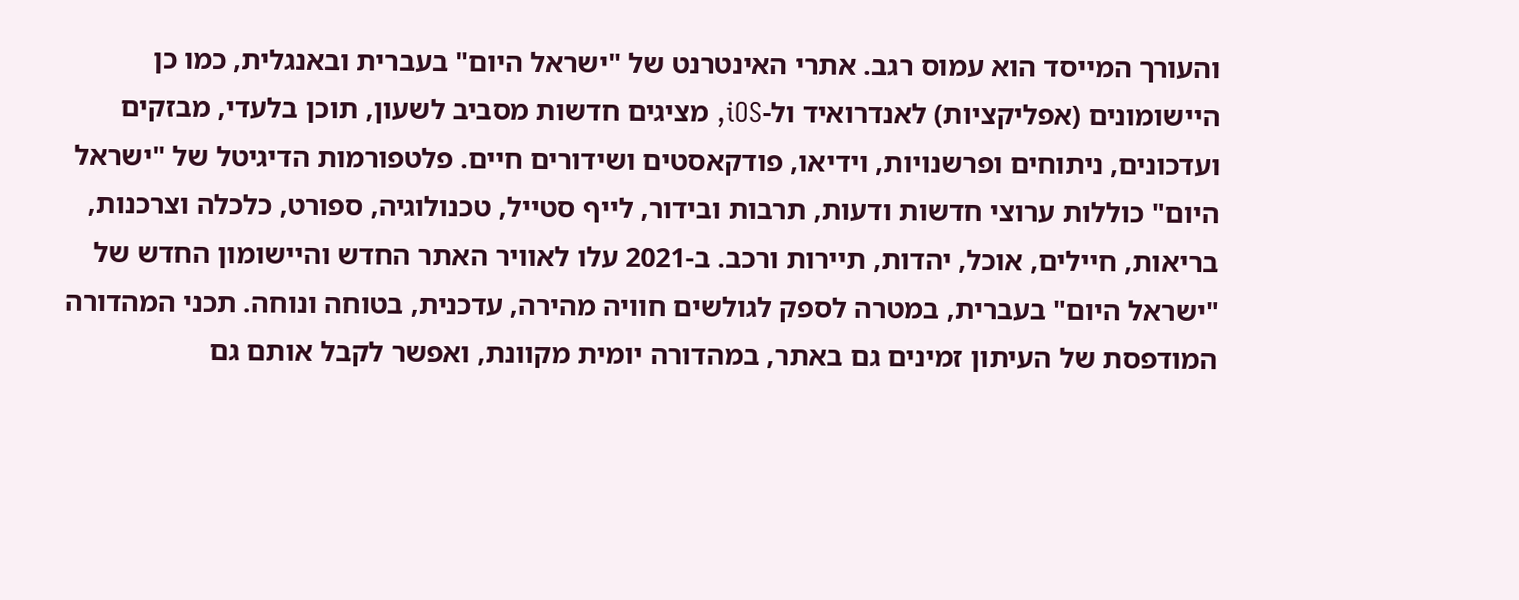והעורך המייסד הוא עמוס רגב. אתרי האינטרנט של "ישראל היום" בעברית ובאנגלית, כמו כן היישומונים (אפליקציות) לאנדרואיד ול-iOS, מציגים חדשות מסביב לשעון, תוכן בלעדי, מבזקים ועדכונים, ניתוחים ופרשנויות, וידיאו, פודקאסטים ושידורים חיים. פלטפורמות הדיגיטל של "ישראל היום" כוללות ערוצי חדשות ודעות, תרבות ובידור, לייף סטייל, טכנולוגיה, ספורט, כלכלה וצרכנות, בריאות, חיילים, אוכל, יהדות, תיירות ורכב. ב-2021 עלו לאוויר האתר החדש והיישומון החדש של "ישראל היום" בעברית, במטרה לספק לגולשים חוויה מהירה, עדכנית, בטוחה ונוחה. תכני המהדורה המודפסת של העיתון זמינים גם באתר, במהדורה יומית מקוונת, ואפשר לקבל אותם גם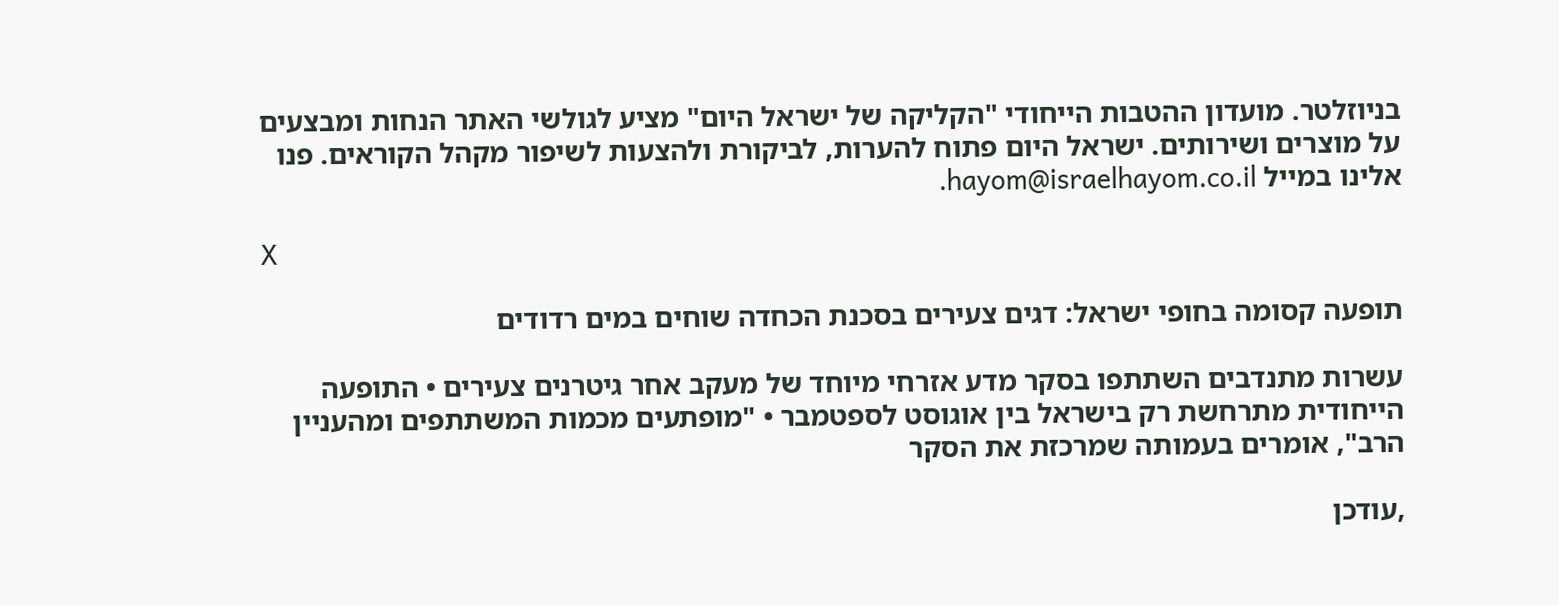בניוזלטר. מועדון ההטבות הייחודי "הקליקה של ישראל היום" מציע לגולשי האתר הנחות ומבצעים על מוצרים ושירותים. ישראל היום פתוח להערות, לביקורת ולהצעות לשיפור מקהל הקוראים. פנו אלינו במייל hayom@israelhayom.co.il.

X

תופעה קסומה בחופי ישראל: דגים צעירים בסכנת הכחדה שוחים במים רדודים

עשרות מתנדבים השתתפו בסקר מדע אזרחי מיוחד של מעקב אחר גיטרנים צעירים • התופעה הייחודית מתרחשת רק בישראל בין אוגוסט לספטמבר • "מופתעים מכמות המשתתפים ומהעניין הרב", אומרים בעמותה שמרכזת את הסקר

,עודכן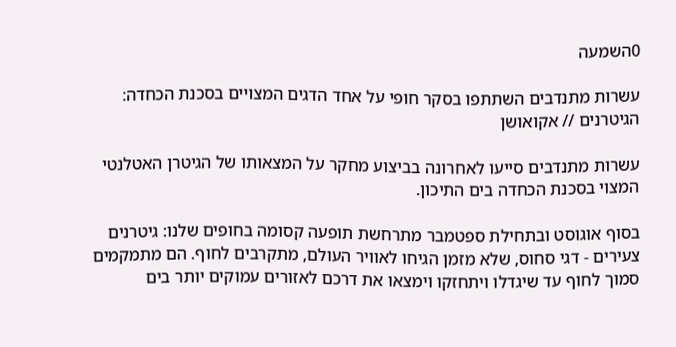0השמעה

עשרות מתנדבים השתתפו בסקר חופי על אחד הדגים המצויים בסכנת הכחדה: הגיטרנים // אקואושן

עשרות מתנדבים סייעו לאחרונה בביצוע מחקר על המצאותו של הגיטרן האטלנטי המצוי בסכנת הכחדה בים התיכון.

בסוף אוגוסט ובתחילת ספטמבר מתרחשת תופעה קסומה בחופים שלנו: גיטרנים צעירים - דגי סחוס, שלא מזמן הגיחו לאוויר העולם, מתקרבים לחוף. הם מתמקמים סמוך לחוף עד שיגדלו ויתחזקו וימצאו את דרכם לאזורים עמוקים יותר בים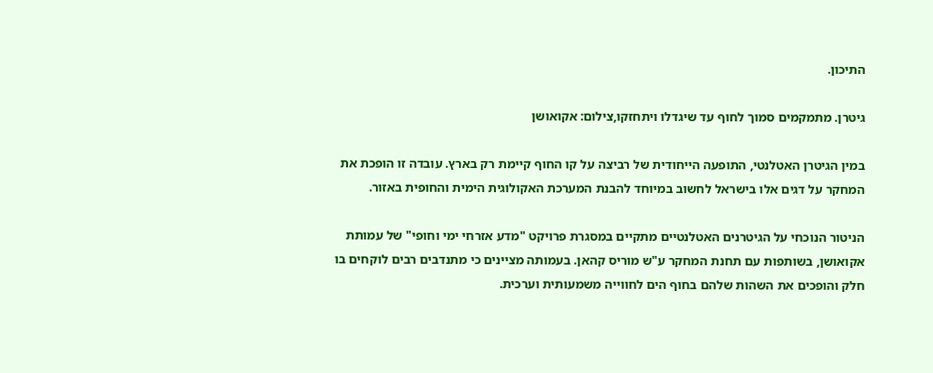התיכון.

גיטרן. מתמקמים סמוך לחוף עד שיגדלו ויתחזקו,צילום: אקואושן

במין הגיטרן האטלנטי, התופעה הייחודית של רביצה על קו החוף קיימת רק בארץ. עובדה זו הופכת את המחקר על דגים אלו בישראל לחשוב במיוחד להבנת המערכת האקולוגית הימית והחופית באזור.

הניטור הנוכחי על הגיטרנים האטלנטיים מתקיים במסגרת פרויקט "מדע אזרחי ימי וחופי" של עמותת אקואושן, בשותפות עם תחנת המחקר ע"ש מוריס קהאן. בעמותה מציינים כי מתנדבים רבים לוקחים בו חלק והופכים את השהות שלהם בחוף הים לחווייה משמעותית וערכית.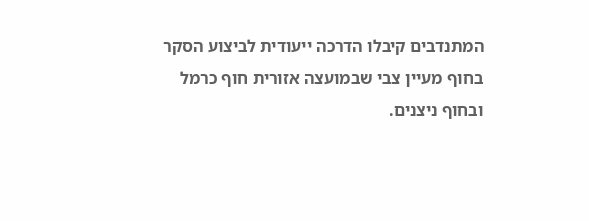המתנדבים קיבלו הדרכה ייעודית לביצוע הסקר בחוף מעיין צבי שבמועצה אזורית חוף כרמל ובחוף ניצנים.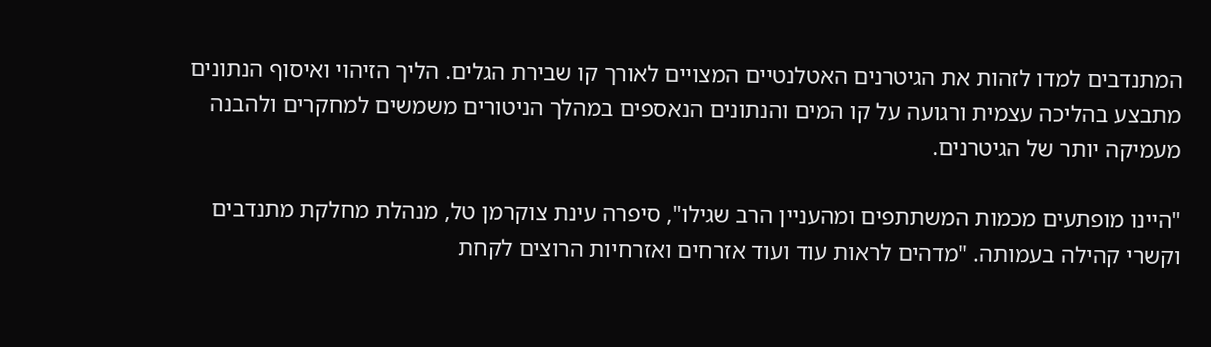המתנדבים למדו לזהות את הגיטרנים האטלנטיים המצויים לאורך קו שבירת הגלים. הליך הזיהוי ואיסוף הנתונים מתבצע בהליכה עצמית ורגועה על קו המים והנתונים הנאספים במהלך הניטורים משמשים למחקרים ולהבנה מעמיקה יותר של הגיטרנים.

"היינו מופתעים מכמות המשתתפים ומהעניין הרב שגילו", סיפרה עינת צוקרמן טל, מנהלת מחלקת מתנדבים וקשרי קהילה בעמותה. "מדהים לראות עוד ועוד אזרחים ואזרחיות הרוצים לקחת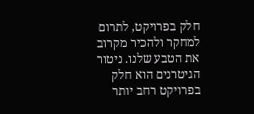חלק בפרויקט, לתרום למחקר ולהכיר מקרוב את הטבע שלנו. ניטור הגיטרנים הוא חלק בפרויקט רחב יותר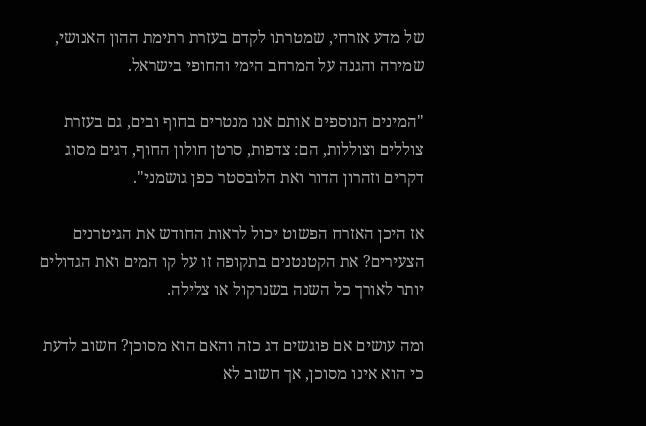של מדע אזרחי, שמטרתו לקדם בעזרת רתימת ההון האנושי, שמירה והגנה על המרחב הימי והחופי בישראל.

"המינים הנוספים אותם אנו מנטרים בחוף ובים, גם בעזרת צוללים וצוללות, הם: צדפות, סרטן חולון החוף, דגים מסוג דקרים וזהרון הדור ואת הלובסטר כפן גושמני".

אז היכן האזרח הפשוט יכול לראות החודש את הגיטרנים הצעירים? את הקטנטנים בתקופה זו על קו המים ואת הגדולים יותר לאורך כל השנה בשנרקול או צלילה.

ומה עושים אם פוגשים דג כזה והאם הוא מסוכן? חשוב לדעת כי הוא אינו מסוכן, אך חשוב לא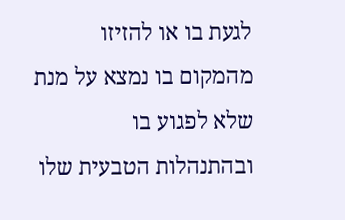לגעת בו או להזיזו מהמקום בו נמצא על מנת שלא לפגוע בו ובהתנהלות הטבעית שלו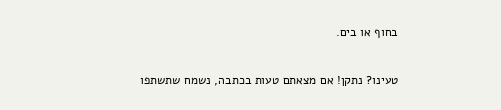בחוף או בים.

טעינו? נתקן! אם מצאתם טעות בכתבה, נשמח שתשתפו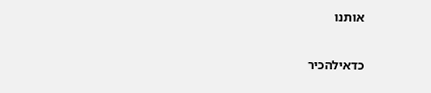אותנו

כדאילהכיר